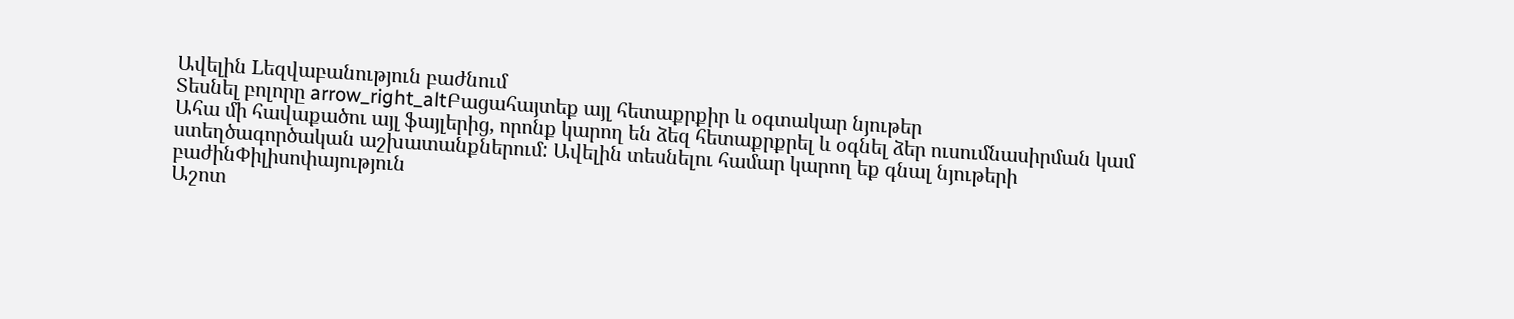Ավելին Lեզվաբանություն բաժնում
Տեսնել բոլորը arrow_right_altԲացահայտեք այլ հետաքրքիր և օգտակար նյութեր
Ահա մի հավաքածու այլ ֆայլերից, որոնք կարող են ձեզ հետաքրքրել և օգնել ձեր ուսումնասիրման կամ ստեղծագործական աշխատանքներում: Ավելին տեսնելու համար կարող եք գնալ նյութերի բաժինՓիլիսոփայություն
Աշոտ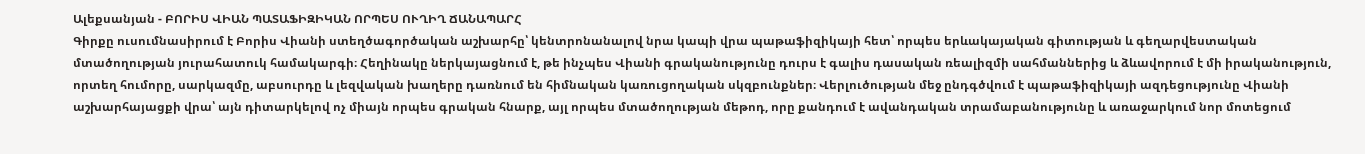Ալեքսանյան - ԲՈՐԻՍ ՎԻԱՆ ՊԱՏԱՖԻԶԻԿԱՆ ՈՐՊԵՍ ՈՒՂԻՂ ՃԱՆԱՊԱՐՀ
Գիրքը ուսումնասիրում է Բորիս Վիանի ստեղծագործական աշխարհը՝ կենտրոնանալով նրա կապի վրա պաթաֆիզիկայի հետ՝ որպես երևակայական գիտության և գեղարվեստական մտածողության յուրահատուկ համակարգի։ Հեղինակը ներկայացնում է, թե ինչպես Վիանի գրականությունը դուրս է գալիս դասական ռեալիզմի սահմաններից և ձևավորում է մի իրականություն, որտեղ հումորը, սարկազմը, աբսուրդը և լեզվական խաղերը դառնում են հիմնական կառուցողական սկզբունքներ։ Վերլուծության մեջ ընդգծվում է պաթաֆիզիկայի ազդեցությունը Վիանի աշխարհայացքի վրա՝ այն դիտարկելով ոչ միայն որպես գրական հնարք, այլ որպես մտածողության մեթոդ, որը քանդում է ավանդական տրամաբանությունը և առաջարկում նոր մոտեցում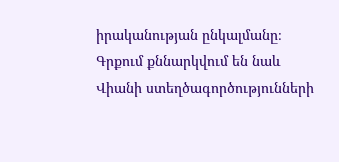իրականության ընկալմանը։ Գրքում քննարկվում են նաև Վիանի ստեղծագործությունների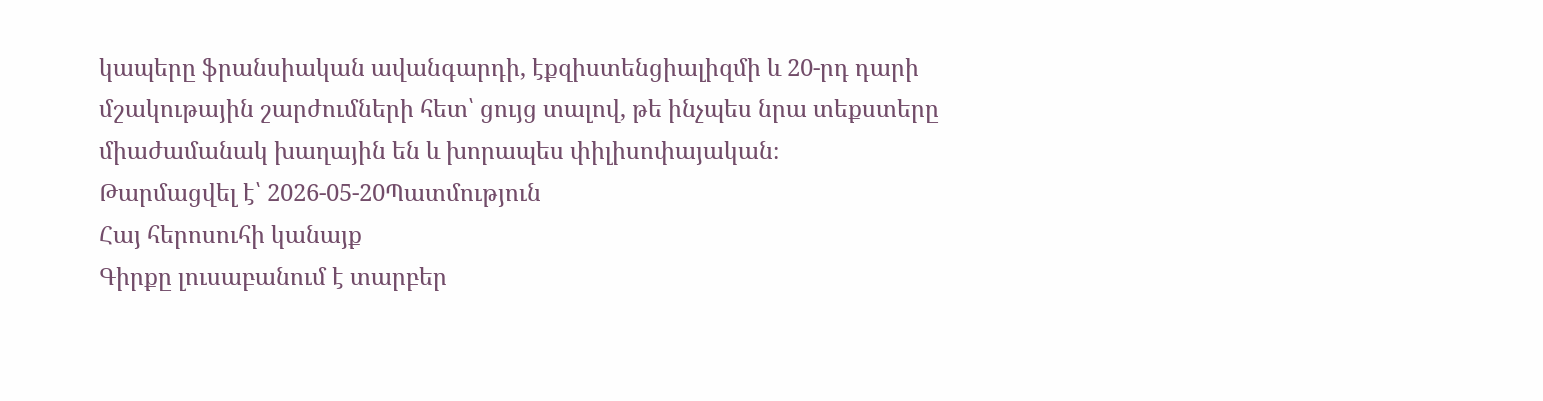կապերը ֆրանսիական ավանգարդի, էքզիստենցիալիզմի և 20-րդ դարի մշակութային շարժումների հետ՝ ցույց տալով, թե ինչպես նրա տեքստերը միաժամանակ խաղային են և խորապես փիլիսոփայական։
Թարմացվել է՝ 2026-05-20Պատմություն
Հայ հերոսուհի կանայք
Գիրքը լուսաբանում է տարբեր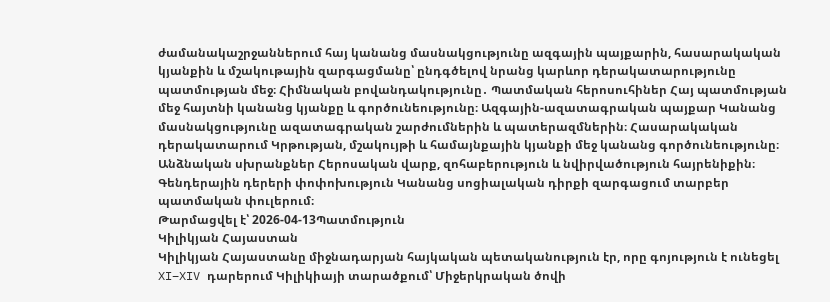ժամանակաշրջաններում հայ կանանց մասնակցությունը ազգային պայքարին, հասարակական կյանքին և մշակութային զարգացմանը՝ ընդգծելով նրանց կարևոր դերակատարությունը պատմության մեջ։ Հիմնական բովանդակությունը․ Պատմական հերոսուհիներ Հայ պատմության մեջ հայտնի կանանց կյանքը և գործունեությունը։ Ազգային-ազատագրական պայքար Կանանց մասնակցությունը ազատագրական շարժումներին և պատերազմներին։ Հասարակական դերակատարում Կրթության, մշակույթի և համայնքային կյանքի մեջ կանանց գործունեությունը։ Անձնական սխրանքներ Հերոսական վարք, զոհաբերություն և նվիրվածություն հայրենիքին։ Գենդերային դերերի փոփոխություն Կանանց սոցիալական դիրքի զարգացում տարբեր պատմական փուլերում։
Թարմացվել է՝ 2026-04-13Պատմություն
Կիլիկյան Հայաստան
Կիլիկյան Հայաստանը միջնադարյան հայկական պետականություն էր, որը գոյություն է ունեցել XI–XIV դարերում Կիլիկիայի տարածքում՝ Միջերկրական ծովի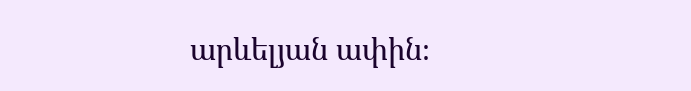արևելյան ափին։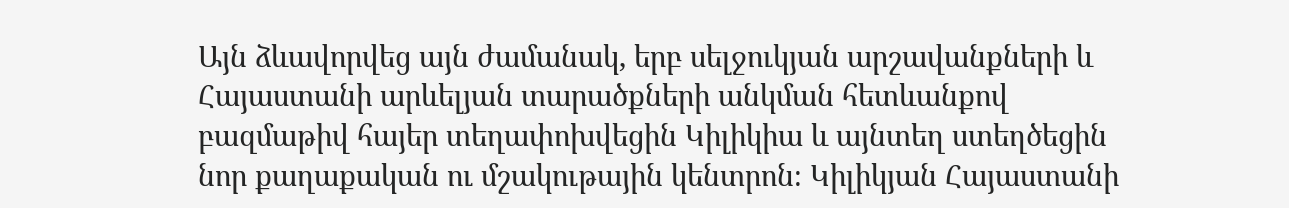Այն ձևավորվեց այն ժամանակ, երբ սելջուկյան արշավանքների և Հայաստանի արևելյան տարածքների անկման հետևանքով բազմաթիվ հայեր տեղափոխվեցին Կիլիկիա և այնտեղ ստեղծեցին նոր քաղաքական ու մշակութային կենտրոն։ Կիլիկյան Հայաստանի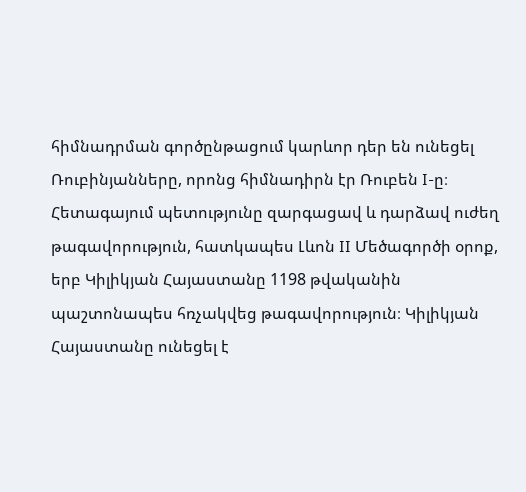հիմնադրման գործընթացում կարևոր դեր են ունեցել Ռուբինյանները, որոնց հիմնադիրն էր Ռուբեն I-ը։ Հետագայում պետությունը զարգացավ և դարձավ ուժեղ թագավորություն, հատկապես Լևոն II Մեծագործի օրոք, երբ Կիլիկյան Հայաստանը 1198 թվականին պաշտոնապես հռչակվեց թագավորություն։ Կիլիկյան Հայաստանը ունեցել է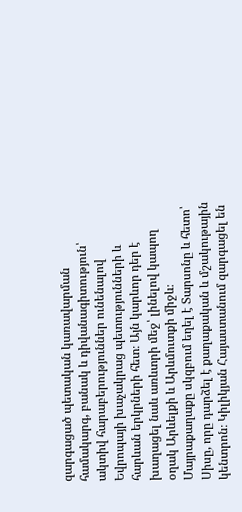զարգացած պետական կառավարման համակարգ, բանակ և դիվանագիտություն՝ ակտիվ հարաբերություններ ունենալով Եվրոպայի խաչակրաց պետությունների և հարևան երկրների հետ։ Այն կարևոր դեր է խաղացել նաև առևտրի մեջ՝ լինելով կապող օղակ Արևելքի և Արևմուտքի միջև։ Մայրաքաղաքը սկզբում եղել է Տարսոնը և հետո՝ Սիսը, որը դարձել է քաղաքական և մշակութային կենտրոն։ Կիլիկյան Հայաստանում զարգացել են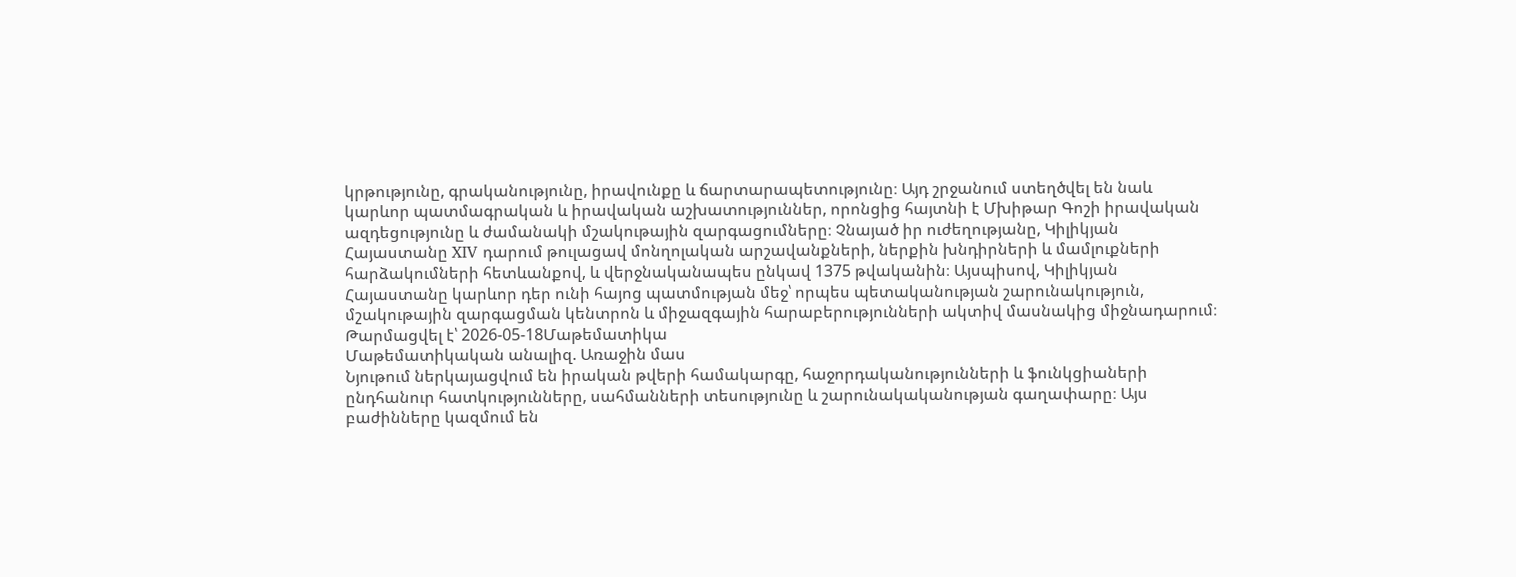կրթությունը, գրականությունը, իրավունքը և ճարտարապետությունը։ Այդ շրջանում ստեղծվել են նաև կարևոր պատմագրական և իրավական աշխատություններ, որոնցից հայտնի է Մխիթար Գոշի իրավական ազդեցությունը և ժամանակի մշակութային զարգացումները։ Չնայած իր ուժեղությանը, Կիլիկյան Հայաստանը XIV դարում թուլացավ մոնղոլական արշավանքների, ներքին խնդիրների և մամլուքների հարձակումների հետևանքով, և վերջնականապես ընկավ 1375 թվականին։ Այսպիսով, Կիլիկյան Հայաստանը կարևոր դեր ունի հայոց պատմության մեջ՝ որպես պետականության շարունակություն, մշակութային զարգացման կենտրոն և միջազգային հարաբերությունների ակտիվ մասնակից միջնադարում։
Թարմացվել է՝ 2026-05-18Մաթեմատիկա
Մաթեմատիկական անալիզ. Առաջին մաս
Նյութում ներկայացվում են իրական թվերի համակարգը, հաջորդականությունների և ֆունկցիաների ընդհանուր հատկությունները, սահմանների տեսությունը և շարունակականության գաղափարը։ Այս բաժինները կազմում են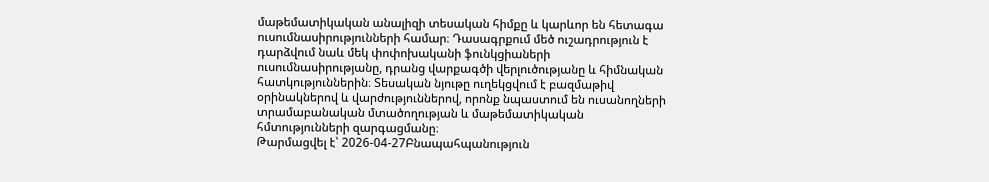մաթեմատիկական անալիզի տեսական հիմքը և կարևոր են հետագա ուսումնասիրությունների համար։ Դասագրքում մեծ ուշադրություն է դարձվում նաև մեկ փոփոխականի ֆունկցիաների ուսումնասիրությանը, դրանց վարքագծի վերլուծությանը և հիմնական հատկություններին։ Տեսական նյութը ուղեկցվում է բազմաթիվ օրինակներով և վարժություններով, որոնք նպաստում են ուսանողների տրամաբանական մտածողության և մաթեմատիկական հմտությունների զարգացմանը։
Թարմացվել է՝ 2026-04-27Բնապահպանություն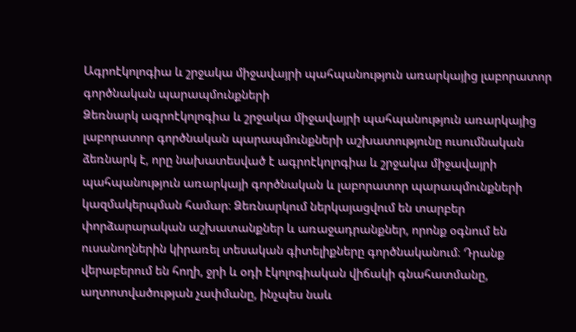Ագրոէկոլոգիա և շրջակա միջավայրի պահպանություն առարկայից լաբորատոր գործնական պարապմունքների
Ձեռնարկ ագրոէկոլոգիա և շրջակա միջավայրի պահպանություն առարկայից լաբորատոր գործնական պարապմունքների աշխատությունը ուսումնական ձեռնարկ է, որը նախատեսված է ագրոէկոլոգիա և շրջակա միջավայրի պահպանություն առարկայի գործնական և լաբորատոր պարապմունքների կազմակերպման համար։ Ձեռնարկում ներկայացվում են տարբեր փորձարարական աշխատանքներ և առաջադրանքներ, որոնք օգնում են ուսանողներին կիրառել տեսական գիտելիքները գործնականում։ Դրանք վերաբերում են հողի, ջրի և օդի էկոլոգիական վիճակի գնահատմանը, աղտոտվածության չափմանը, ինչպես նաև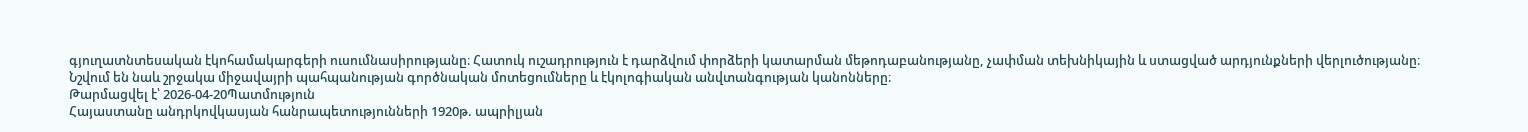գյուղատնտեսական էկոհամակարգերի ուսումնասիրությանը։ Հատուկ ուշադրություն է դարձվում փորձերի կատարման մեթոդաբանությանը, չափման տեխնիկային և ստացված արդյունքների վերլուծությանը։ Նշվում են նաև շրջակա միջավայրի պահպանության գործնական մոտեցումները և էկոլոգիական անվտանգության կանոնները։
Թարմացվել է՝ 2026-04-20Պատմություն
Հայաստանը անդրկովկասյան հանրապետությունների 1920թ. ապրիլյան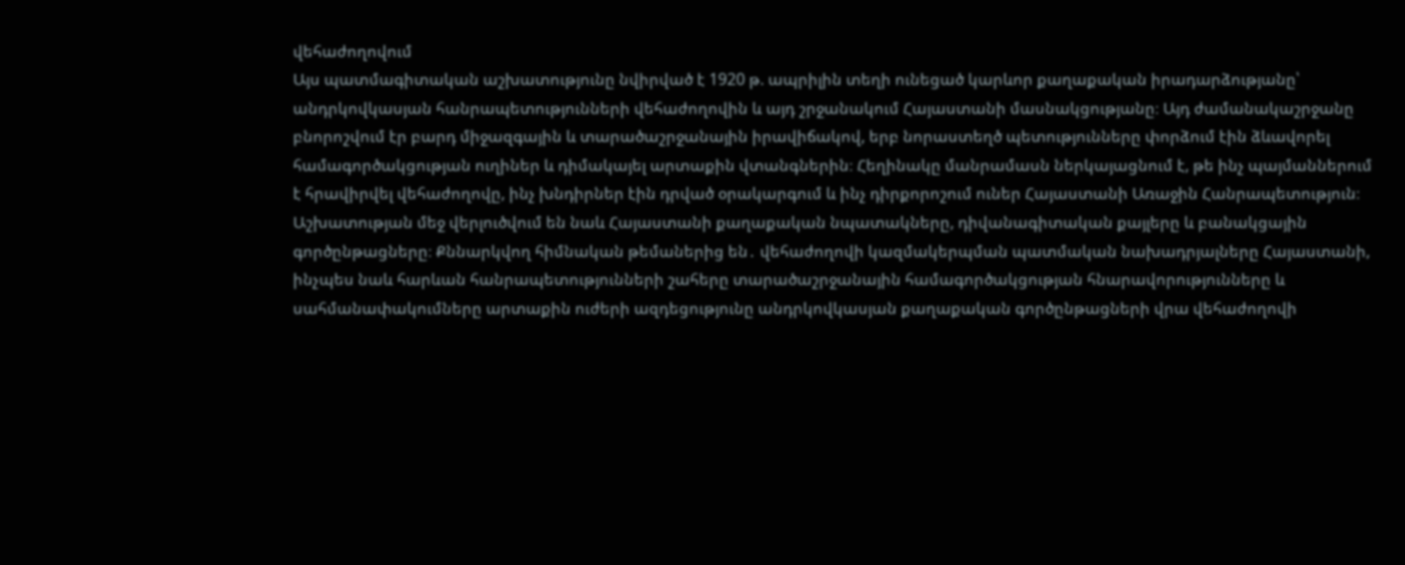վեհաժողովում
Այս պատմագիտական աշխատությունը նվիրված է 1920 թ. ապրիլին տեղի ունեցած կարևոր քաղաքական իրադարձությանը՝ անդրկովկասյան հանրապետությունների վեհաժողովին և այդ շրջանակում Հայաստանի մասնակցությանը։ Այդ ժամանակաշրջանը բնորոշվում էր բարդ միջազգային և տարածաշրջանային իրավիճակով, երբ նորաստեղծ պետությունները փորձում էին ձևավորել համագործակցության ուղիներ և դիմակայել արտաքին վտանգներին։ Հեղինակը մանրամասն ներկայացնում է, թե ինչ պայմաններում է հրավիրվել վեհաժողովը, ինչ խնդիրներ էին դրված օրակարգում և ինչ դիրքորոշում ուներ Հայաստանի Առաջին Հանրապետություն։ Աշխատության մեջ վերլուծվում են նաև Հայաստանի քաղաքական նպատակները, դիվանագիտական քայլերը և բանակցային գործընթացները։ Քննարկվող հիմնական թեմաներից են․ վեհաժողովի կազմակերպման պատմական նախադրյալները Հայաստանի, ինչպես նաև հարևան հանրապետությունների շահերը տարածաշրջանային համագործակցության հնարավորությունները և սահմանափակումները արտաքին ուժերի ազդեցությունը անդրկովկասյան քաղաքական գործընթացների վրա վեհաժողովի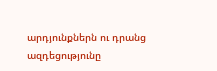արդյունքներն ու դրանց ազդեցությունը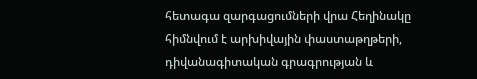հետագա զարգացումների վրա Հեղինակը հիմնվում է արխիվային փաստաթղթերի, դիվանագիտական գրագրության և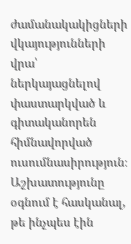ժամանակակիցների վկայությունների վրա՝ ներկայացնելով փաստարկված և գիտականորեն հիմնավորված ուսումնասիրություն։ Աշխատությունը օգնում է հասկանալ, թե ինչպես էին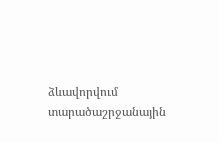ձևավորվում տարածաշրջանային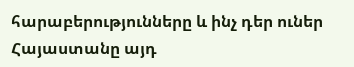հարաբերությունները և ինչ դեր ուներ Հայաստանը այդ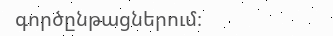գործընթացներում։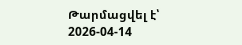Թարմացվել է՝ 2026-04-14